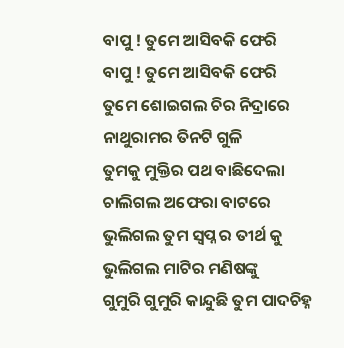ବାପୁ ! ତୁମେ ଆସିବକି ଫେରି
ବାପୁ ! ତୁମେ ଆସିବକି ଫେରି
ତୁମେ ଶୋଇଗଲ ଚିର ନିଦ୍ରାରେ
ନାଥୁରାମର ତିନଟି ଗୁଳି
ତୁମକୁ ମୁକ୍ତିର ପଥ ବାଛିଦେଲା
ଚାଲିଗଲ ଅଫେରା ବାଟରେ
ଭୁଲିଗଲ ତୁମ ସ୍ବପ୍ନ ର ତୀର୍ଥ କୁ
ଭୁଲିଗଲ ମାଟିର ମଣିଷଙ୍କୁ
ଗୁମୁରି ଗୁମୁରି କାନ୍ଦୁଛି ତୁମ ପାଦଚିହ୍ନ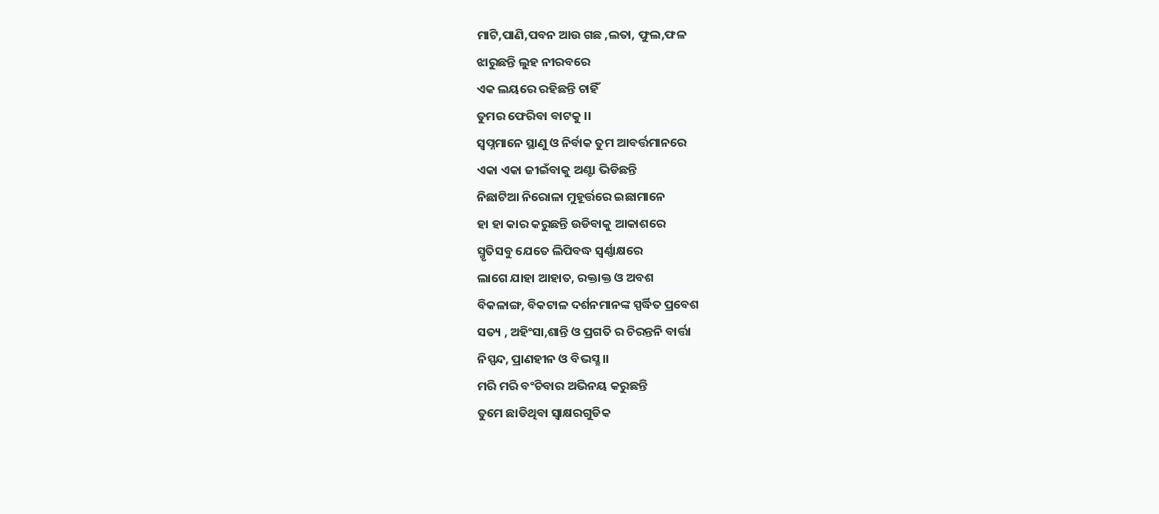ମାଟି,ପାଣି,ପବନ ଆଉ ଗଛ ,ଲତା, ଫୁଲ,ଫଳ
ଝାରୁଛନ୍ତି ଲୁହ ନୀରବରେ
ଏକ ଲୟରେ ରହିଛନ୍ତି ଚାହିଁ
ତୁମର ଫେରିବା ବାଟକୁ ।।
ସ୍ବପ୍ନମାନେ ସ୍ଥାଣୁ ଓ ନିର୍ବାକ ତୁମ ଆବର୍ତ୍ତମାନରେ
ଏକା ଏକା ଜୀଇଁବାକୁ ଅଣ୍ଟା ଭିଡିଛନ୍ତି
ନିଛାଟିଆ ନିରୋଳା ମୁହୂର୍ତ୍ତରେ ଇଛାମାନେ
ହା ହା କାର କରୁଛନ୍ତି ଉଡିବାକୁ ଆକାଶରେ
ସ୍ମୃତିସବୁ ଯେତେ ଲିପିବଦ୍ଧ ସ୍ବର୍ଣ୍ଣାକ୍ଷରେ
ଲାଗେ ଯାହା ଆହାତ, ରକ୍ତାକ୍ତ ଓ ଅବଶ
ବିକଳାଙ୍ଗ, ବିକଟାଳ ଦର୍ଶନମାନଙ୍କ ସ୍ପର୍ଦ୍ଧିତ ପ୍ରବେଶ
ସତ୍ୟ , ଅହିଂସା,ଶାନ୍ତି ଓ ପ୍ରଗତି ର ଚିରନ୍ତନି ବାର୍ତ୍ତା
ନିସ୍ପନ୍ଦ, ପ୍ରାଣହୀନ ଓ ବିଭସ୍ଛ ।।
ମରି ମରି ବଂଚିବାର ଅଭିନୟ କରୁଛନ୍ତି
ତୁମେ ଛାଡିଥିବା ସ୍ବାକ୍ଷରଗୁଡିକ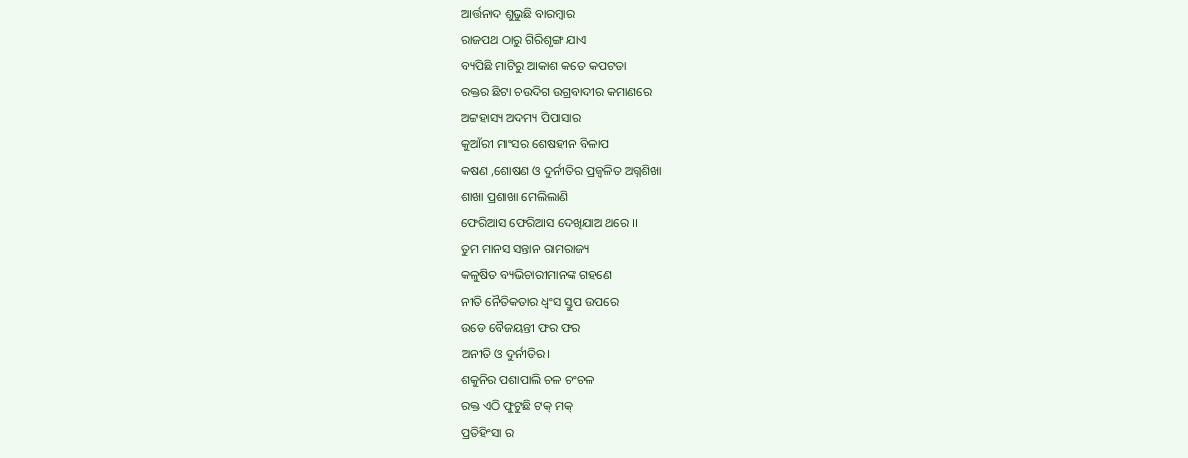ଆର୍ତ୍ତନାଦ ଶୁଭୁଛି ବାରମ୍ବାର
ରାଜପଥ ଠାରୁ ଗିରିଶୃଙ୍ଗ ଯାଏ
ବ୍ୟପିଛି ମାଟିରୁ ଆକାଶ କତେ କପଟତା
ରକ୍ତର ଛିଟା ଚଉଦିଗ ଉଗ୍ରବାଦୀର କମାଣରେ
ଅଟ୍ଟହାସ୍ୟ ଅଦମ୍ୟ ପିପାସାର
କୁଆଁରୀ ମାଂସର ଶେଷହୀନ ବିଳାପ
କଷଣ ,ଶୋଷଣ ଓ ଦୁର୍ନୀତିର ପ୍ରଜ୍ବଳିତ ଅଗ୍ନଶିଖା
ଶାଖା ପ୍ରଶାଖା ମେଲିଲାଣି
ଫେରିଆସ ଫେରିଆସ ଦେଖିଯାଅ ଥରେ ।।
ତୁମ ମାନସ ସନ୍ତାନ ରାମରାଜ୍ୟ
କଳୁଷିତ ବ୍ୟଭିଚାରୀମାନଙ୍କ ଗହଣେ
ନୀତି ନୈତିକତାର ଧ୍ବଂସ ସ୍ତୁପ ଉପରେ
ଉଡେ ବୈଜୟନ୍ତୀ ଫର ଫର
ଅନୀତି ଓ ଦୁର୍ନୀତିର।
ଶକୁନିର ପଶାପାଲି ଚଳ ଚଂଚଳ
ରକ୍ତ ଏଠି ଫୁଟୁଛି ଟକ୍ ମକ୍
ପ୍ରତିହିଂସା ର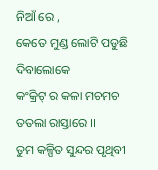ନିଆଁ ରେ ,
କେତେ ମୁଣ୍ଡ ଲୋଟି ପଡୁଛି ଦିବାଲୋକେ
କଂକ୍ରିଟ୍ ର କଳା ମଚମଚ ତତଲା ରାସ୍ତାରେ ।।
ତୁମ କଳ୍ପିତ ସୁନ୍ଦର ପୃଥିବୀ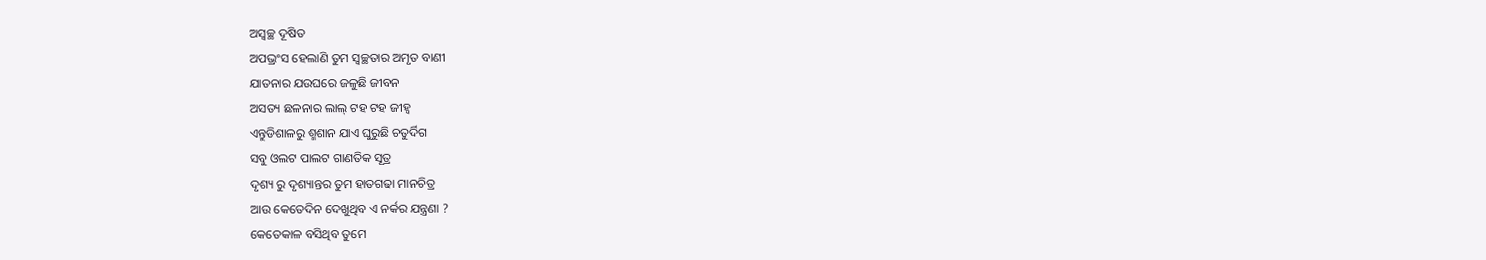ଅସ୍ବଚ୍ଛ ଦୂଷିତ
ଅପଭ୍ରଂସ ହେଲାଣି ତୁମ ସ୍ବଚ୍ଛତାର ଅମୃତ ବାଣୀ
ଯାତନାର ଯଉଘରେ ଜଳୁଛି ଜୀବନ
ଅସତ୍ୟ ଛଳନାର ଲାଲ୍ ଟହ ଟହ ଜୀହ୍ବ
ଏନ୍ତୁଡିଶାଳରୁ ଶ୍ମଶାନ ଯାଏ ଘୁରୁଛି ଚତୁର୍ଦିଗ
ସବୁ ଓଲଟ ପାଲଟ ଗାଣତିକ ସୂତ୍ର
ଦୃଶ୍ୟ ରୁ ଦୃଶ୍ୟାନ୍ତର ତୁମ ହାତଗଢା ମାନଚିତ୍ର
ଆଉ କେତେଦିନ ଦେଖୁଥିବ ଏ ନର୍କର ଯନ୍ତ୍ରଣା ?
କେତେକାଳ ବସିଥିବ ତୁମେ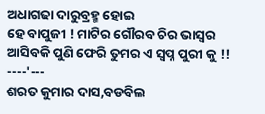ଅଧାଗଢା ଦାରୁବ୍ରହ୍ମ ହୋଇ
ହେ ବାପୁଜୀ ! ମାଟିର ଗୌରବ ଚିର ଭାସ୍ବର
ଆସିବକି ପୁଣି ଫେରି ତୁମର ଏ ସ୍ବପ୍ନ ପୁରୀ କୁ !!
----'---
ଶରତ କୁମାର ଦାସ,ବଡବିଲ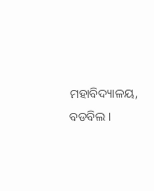ମହାବିଦ୍ୟାଳୟ, ବଡବିଲ ।